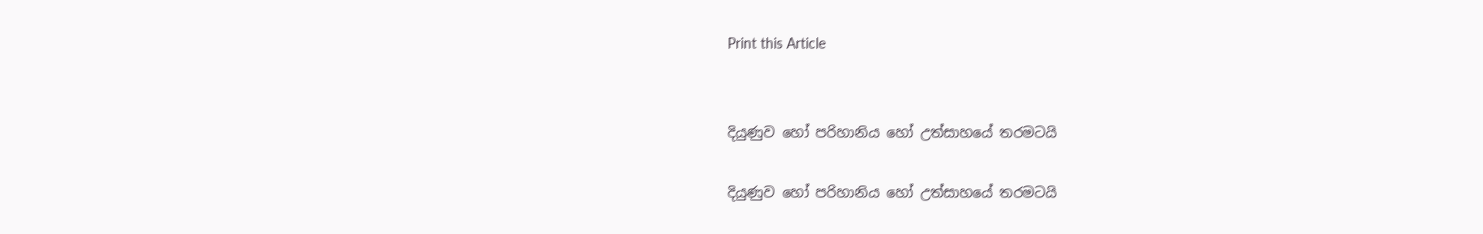Print this Article


දියුණුව හෝ පරිහානිය හෝ උත්සාහයේ තරමටයි

දියුණුව හෝ පරිහානිය හෝ උත්සාහයේ තරමටයි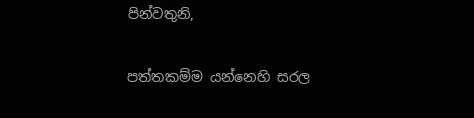පින්වතුනි,

පත්තකම්ම යන්නෙහි සරල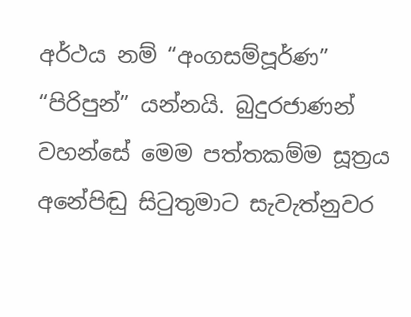අර්ථය නම් “අංගසම්පූර්ණ” “පිරිපුන්” යන්නයි. බුදුරජාණන් වහන්සේ මෙම පත්තකම්ම සූත්‍රය අනේපිඬු සිටුතුමාට සැවැත්නුවර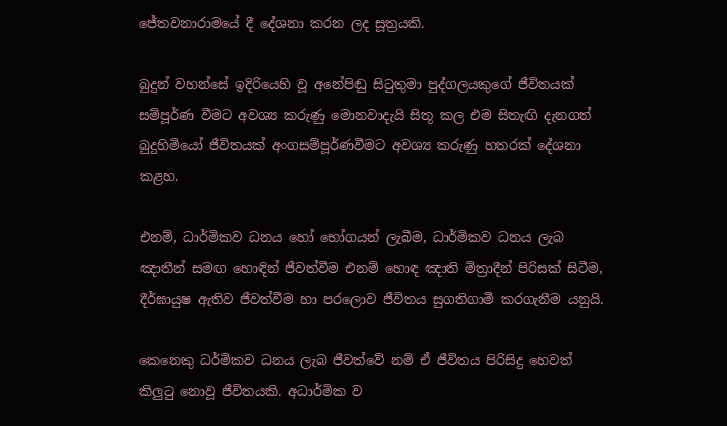ජේතවනාරාමයේ දී දේශනා කරන ලද සූත්‍රයකි.

බුදුන් වහන්සේ ඉදිරියෙහි වූ අනේපිඬු සිටුතුමා පුද්ගලයකුගේ ජීවිතයක් සම්පූර්ණ වීමට අවශ්‍ය කරුණු මොනවාදැයි සිතූ කල එම සිතැඟි දැනගත් බුදුහිමියෝ ජීවිතයක් අංගසම්පූර්ණවීමට අවශ්‍ය කරුණු හතරක් දේශනා කළහ.

එනම්, ධාර්මිකව ධනය හෝ භෝගයන් ලැබීම, ධාර්මිකව ධනය ලැබ ඤාතීන් සමඟ හොඳින් ජීවත්වීම එනම් හොඳ ඤාති මිත්‍රාදීන් පිරිසක් සිටීම, දීර්ඝායුෂ ඇතිව ජීවත්වීම හා පරලොව ජීවිතය සුගතිගාමී කරගැනීම යනුයි.

කෙනෙකු ධර්මිකව ධනය ලැබ ජීවත්වේ නම් ඒ ජීවිතය පිරිසිදු හෙවත් කිලුටු නොවූ ජීවිතයකි. අධාර්මික ව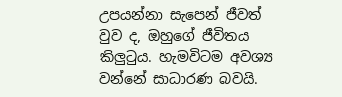උපයන්නා සැපෙන් ජීවත් වුව ද, ඔහුගේ ජීවිතය කිලුටුය. හැමවිටම අවශ්‍ය වන්නේ සාධාරණ බවයි.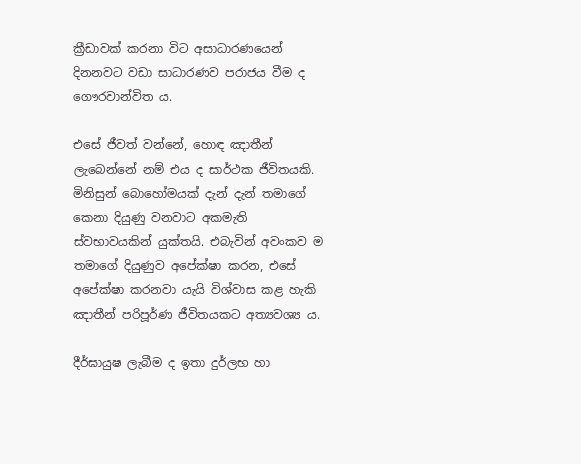ක්‍රීඩාවක් කරනා විට අසාධාරණයෙන් දිනනවට වඩා සාධාරණව පරාජය වීම ද ගෞරවාන්විත ය.

එසේ ජීවත් වන්නේ, හොඳ ඤාතීන් ලැබෙන්නේ නම් එය ද සාර්ථක ජීවිතයකි. මිනිසුන් බොහෝමයක් දැන් දැන් තමාගේ කෙනා දියුණු වනවාට අකමැති ස්වභාවයකින් යුක්තයි. එබැවින් අවංකව ම තමාගේ දියුණුව අපේක්ෂා කරන, එසේ අපේක්ෂා කරනවා යැයි විශ්වාස කළ හැකි ඤාතීන් පරිපූර්ණ ජීවිතයකට අත්‍යවශ්‍ය ය.

දීර්ඝායුෂ ලැබීම ද ඉතා දුර්ලභ හා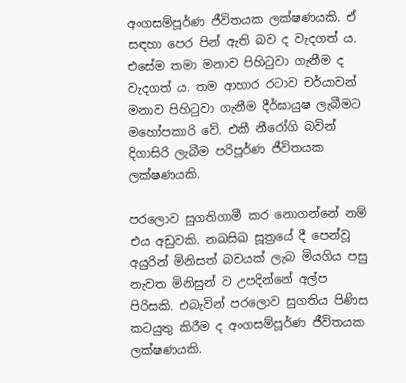අංගසම්පූර්ණ ජීවිතයක ලක්ෂණයකි. ඒ සඳහා පෙර පින් ඇති බව ද වැදගත් ය. එසේම තමා මනාව පිහිටුවා ගැනීම ද වැදගත් ය. තම ආහාර රටාව චර්යාවන් මනාව පිහිටුවා ගැනීම දීර්ඝායුෂ ලැබීමට මහෝපකාරි වේ. එකී නීරෝගි බවින් දිගාසිරි ලැබීම පරිපූර්ණ ජීවිතයක ලක්ෂණයකි.

පරලොව සුගතිගාමී කර නොගන්නේ නම් එය අඩුවකි. නඛසිඛ සූත්‍රයේ දී පෙන්වූ අයුරින් මිනිසත් බවයක් ලැබ මියගිය පසු නැවත මිනිසුන් ව උපදින්නේ අල්ප පිරිසකි. එබැවින් පරලොව සුගතිය පිණිස කටයුතු කිරීම ද අංගසම්පූර්ණ ජීවිතයක ලක්ෂණයකි.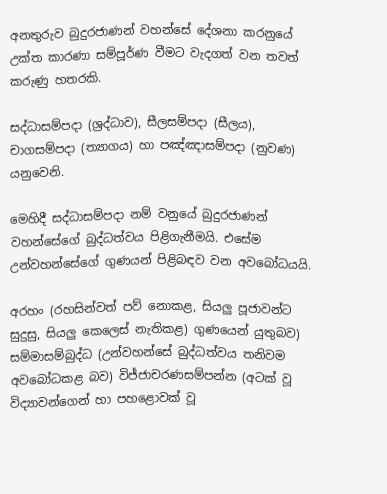අනතුරුව බුදුරජාණන් වහන්සේ දේශනා කරනුයේ උක්ත කාරණා සම්පූර්ණ වීමට වැදගත් වන තවත් කරුණු හතරකි.

සද්ධාසම්පදා (ශ්‍රද්ධාව), සීලසම්පදා (සීලය), චාගසම්පදා (ත්‍යාගය) හා පඤ්ඤාසම්පදා (නුවණ) යනුවෙනි.

මෙහිදී සද්ධාසම්පදා නම් වනුයේ බුදුරජාණන් වහන්සේගේ බුද්ධත්වය පිළිගැනීමයි. එසේම උන්වහන්සේගේ ගුණයන් පිළිබඳව වන අවබෝධයයි.

අරහං (රහසින්වත් පව් නොකළ, සියලු පූජාවන්ට සුදුසු, සියලු කෙලෙස් නැතිකළ) ගුණයෙන් යුතුබව) සම්මාසම්බුද්ධ (උන්වහන්සේ බුද්ධත්වය තනිවම අවබෝධකළ බව) විජ්ජාචරණසම්පන්න (අටක් වූ විද්‍යාවන්ගෙන් හා පහළොවක් වූ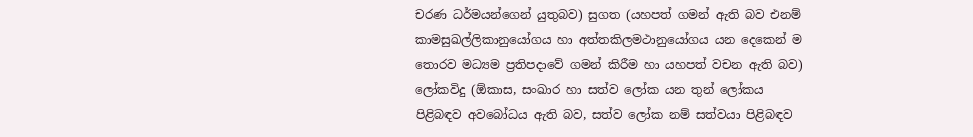චරණ ධර්මයන්ගෙන් යුතුබව) සුගත (යහපත් ගමන් ඇති බව එනම් කාමසුඛල්ලිකානුයෝගය හා අත්තකිලමථානුයෝගය යන දෙකෙන් ම තොරව මධ්‍යම ප්‍රතිපදාවේ ගමන් කිරීම හා යහපත් වචන ඇති බව) ලෝකවිදු (ඕකාස, සංඛාර හා සත්ව ලෝක යන තුන් ලෝකය පිළිබඳව අවබෝධය ඇති බව, සත්ව ලෝක නම් සත්වයා පිළිබඳව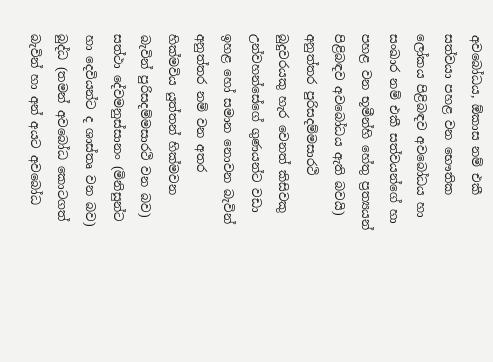අවබෝධය, ඕකාස නම් එකී සත්වයා පහළ වන භෞතික ලෝකය පිළිබඳව අවබෝධය හා සංඛාර නම් එකී සත්වයන්ගේ හා පහළ වන භූමීන්හි හේතු ප්‍රත්‍යයන් පිළිබඳව අවබෝධය ඇති බවයි) අනුත්තර පුරිසදම්මසාරථි බුදුවරයකු හැර වෙනත් කිසිවකු උන්වහන්සේගේ ගුණයන්ට වඩා ඉහළ හෝ සමාන නොවන බැවින් අනුත්තර නම් වන අතර හික්මවිය යුත්තන් හික්මවන බැවින් පුරිසදම්මසාරථි වන බව) සත්ථා දේවමනුස්සානං (මිනිසුන්ට හා දෙවියන්ට ද ශාස්තෘ වන බව) බුද්ධ (තමන් අවබෝධ කොටගත් බැවින් හා අන් අයට අවබෝධ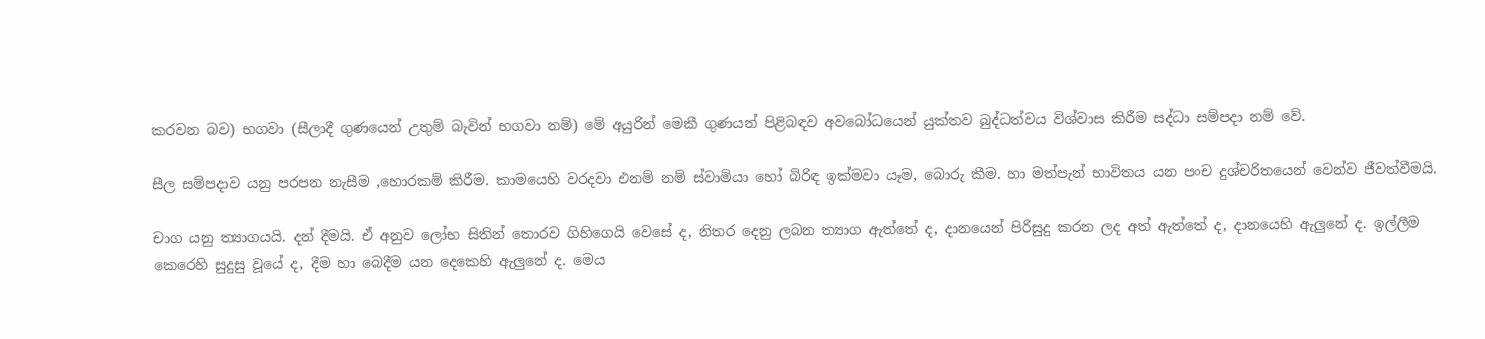කරවන බව) භගවා (සීලාදී ගුණයෙන් උතුම් බැවින් භගවා නම්) මේ අයුරින් මෙකී ගුණයන් පිළිබඳව අවබෝධයෙන් යුක්තව බුද්ධත්වය විශ්වාස කිරීම සද්ධා සම්පදා නම් වේ.

සීල සම්පදාව යනු පරපන නැසීම ,හොරකම් කිරීම. කාමයෙහි වරදවා එනම් නම් ස්වාමියා හෝ බිරිඳ ඉක්මවා යෑම, බොරු කීම. හා මත්පැන් භාවිතය යන පංච දුශ්චරිතයෙන් වෙන්ව ජීවත්වීමයි.

චාග යනු ත්‍යාගයයි. දන් දීමයි. ඒ අනුව ලෝභ සිතින් තොරව ගිහිගෙයි වෙසේ ද, නිතර දෙනු ලබන ත්‍යාග ඇත්තේ ද, දානයෙන් පිරිසුදු කරන ලද අත් ඇත්තේ ද, දානයෙහි ඇලුනේ ද. ඉල්ලීම කෙරෙහි සුදුසු වූයේ ද, දීම හා බෙදීම යන දෙකෙහි ඇලුනේ ද. මෙය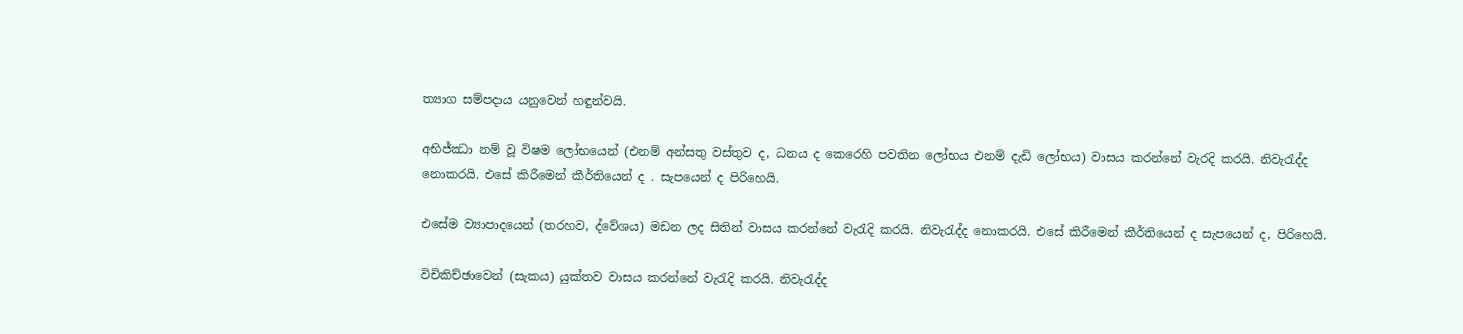ත්‍යාග සම්පදාය යනුවෙන් හඳුන්වයි.

අභිජ්ඣා නම් වූ විෂම ලෝභයෙන් (එනම් අන්සතු වස්තුව ද, ධනය ද කෙරෙහි පවතින ලෝභය එනම් දැඩි ලෝභය) වාසය කරන්නේ වැරදි කරයි. නිවැරැද්ද නොකරයි. එසේ කිරීමෙන් කීර්තියෙන් ද . සැපයෙන් ද පිරිහෙයි.

එසේම ව්‍යාපාදයෙන් (තරහව, ද්වේශය) මඩන ලද සිතින් වාසය කරන්නේ වැරැදි කරයි. නිවැරැද්ද නොකරයි. එසේ කිරීමෙන් කීර්තියෙන් ද සැපයෙන් ද, පිරිහෙයි.

විචිකිච්ඡාවෙන් (සැකය) යුක්තව වාසය කරන්නේ වැරැදි කරයි. නිවැරැද්ද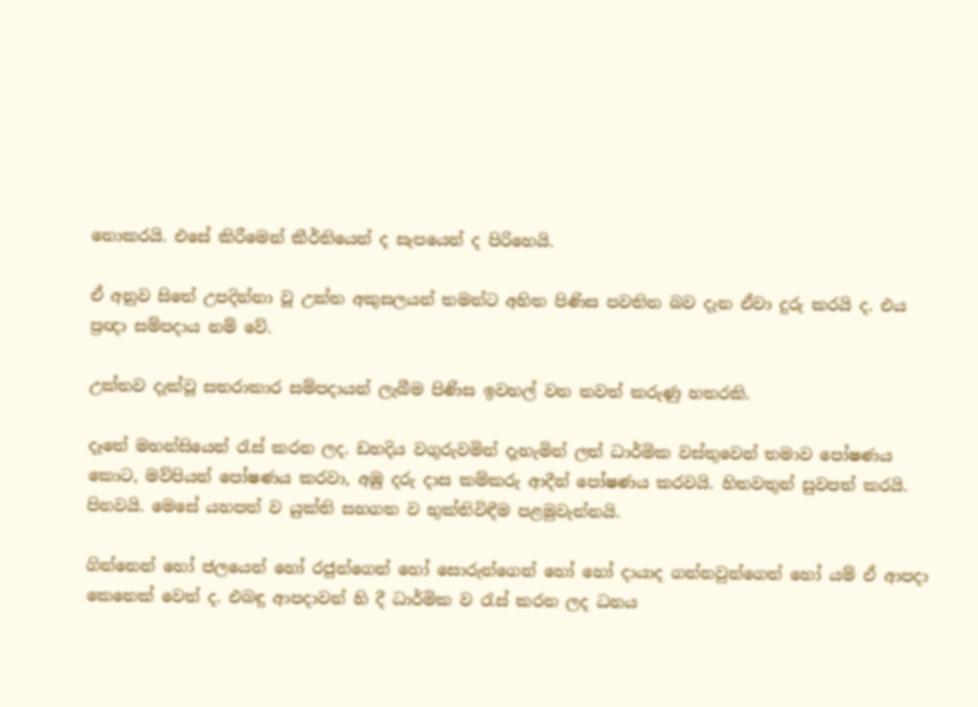නොකරයි. එසේ කිරීමෙන් කීර්තියෙන් ද සැපයෙන් ද පිරිහෙයි.

ඒ අනුව සිතේ උපදින්නා වූ උක්ත අකුසලයන් තමන්ට අහිත පිණිස පවතින බව දැන ඒවා දුරු කරයි ද. එය ප්‍රඥා සම්පදාය නම් වේ.

උක්තව දැක්වූ සතරාකාර සම්පදායන් ලැබීම පිණිස ඉවහල් වන තවත් කරුණු හතරකි.

දෑතේ මහන්සියෙන් රැස් කරන ලද. ඩහදිය වගුරුවමින් දැහැමින් ලත් ධාර්මික වස්තුවෙන් තමාව පෝෂණය කොට, මව්පියන් පෝෂණය කරවා, අඹු දරු දාස කම්කරු ආදීන් පෝෂණය කරවයි. හිතවතුන් සුවපත් කරයි. පිනවයි. මෙසේ යහපත් ව යුක්ති සහගත ව භුක්තිවිඳීම පළමුවැන්නයි.

ගින්නෙන් හෝ ජලයෙන් හෝ රජුන්ගෙන් හෝ සොරුන්ගෙන් හෝ හෝ දායාද ගන්නවුන්ගෙන් හෝ යම් ඒ ආපදා කෙනෙක් වෙත් ද. එබඳු ආපදාවන් හි දී ධාර්මික ව රැස් කරන ලද ධනය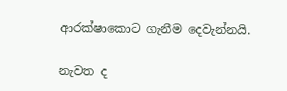ආරක්ෂාකොට ගැනීම දෙවැන්නයි.

නැවත ද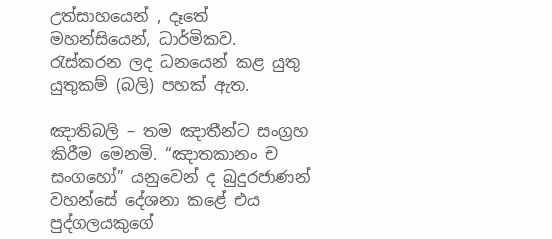උත්සාහයෙන් , දෑතේ මහන්සියෙන්, ධාර්මිකව. රැස්කරන ලද ධනයෙන් කළ යුතු යුතුකම් (බලි) පහක් ඇත.

ඤාතිබලි – තම ඤාතීන්ට සංග්‍රහ කිරීම මෙනමි. “ඤාතකානං ච සංගහෝ” යනුවෙන් ද බුදුරජාණන් වහන්සේ දේශනා කළේ එය පුද්ගලයකුගේ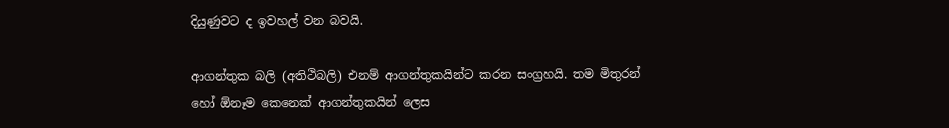දියුණුවට ද ඉවහල් වන බවයි.

ආගන්තුක බලි (අතිථිබලි) එනම් ආගන්තුකයින්ට කරන සංග්‍රහයි. තම මිතුරන් හෝ ඕනෑම කෙනෙක් ආගන්තුකයින් ලෙස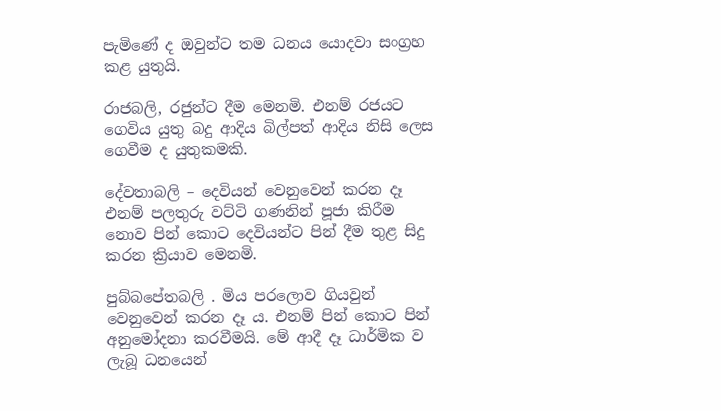පැමිණේ ද ඔවුන්ට තම ධනය යොදවා සංග්‍රහ කළ යුතුයි.

රාජබලි, රජුන්ට දීම මෙනමි. එනම් රජයට ගෙවිය යුතු බදු ආදිය බිල්පත් ආදිය නිසි ලෙස ගෙවීම ද යුතුකමකි.

දේවතාබලි – දෙවියන් වෙනුවෙන් කරන දෑ එනම් පලතුරු වට්ටි ගණනින් පූජා කිරීම නොව පින් කොට දෙවියන්ට පින් දීම තුළ සිදු කරන ක්‍රියාව මෙනමි.

පුබ්බපේතබලි . මිය පරලොව ගියවුන් වෙනුවෙන් කරන දෑ ය. එනම් පින් කොට පින් අනුමෝදනා කරවීමයි. මේ ආදී දෑ ධාර්මික ව ලැබූ ධනයෙන්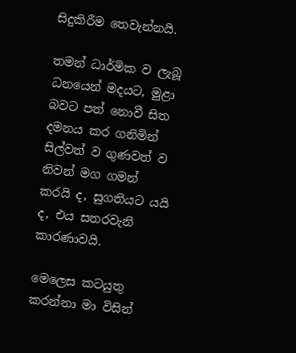සිදුකිරීම තෙවැන්නයි.

තමන් ධාර්මික ව ලැබූ ධනයෙන් මදයට, මුළා බවට පත් නොවී සිත දමනය කර ගනිමින් සිල්වත් ව ගුණවත් ව නිවන් මග ගමන් කරයි ද, සුගතියට යයි ද, එය සතරවැනි කාරණාවයි.

මෙලෙස කටයුතු කරන්නා මා විසින්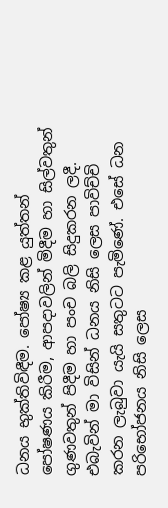ධනය භුක්තිවිඳීම. පෝෂ්‍ය කළ යුත්තන් පෝෂණය කිරීම, ආපදාවලින් මිදීම හා සිල්වතුන් ගුණවතුන් පිදීම හා පංච බලි සිදුකරන ලදී. එබැවින් මා විසින් ධනය නිසි ලෙස පාවිච්චි කරන ලැබුවා යැයි සතුටට පැමිණේ. එසේ ධන පරිභෝජනය නිසි ලෙස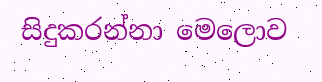සිදුකරන්නා මෙලොව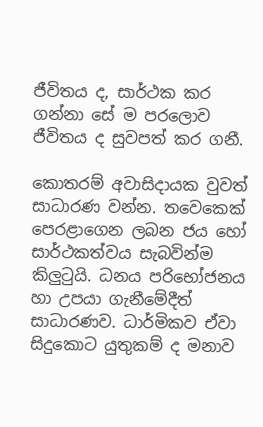ජීවිතය ද, සාර්ථක කර ගන්නා සේ ම පරලොව ජීවිතය ද සුවපත් කර ගනී.

කොතරම් අවාසිදායක වුවත් සාධාරණ වන්න. තවෙකෙක් පෙරළාගෙන ලබන ජය හෝ සාර්ථකත්වය සැබවින්ම කිලුටුයි. ධනය පරිභෝජනය හා උපයා ගැනීමේදීත් සාධාරණව. ධාර්මිකව ඒවා සිදුකොට යුතුකම් ද මනාව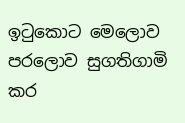ඉටුකොට මෙලොව පරලොව සුගතිගාමි කර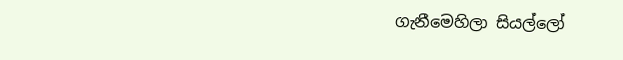ගැනීමෙහිලා සියල්ලෝ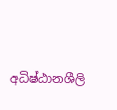අධිෂ්ඨානශීලි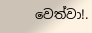වෙත්වා!.